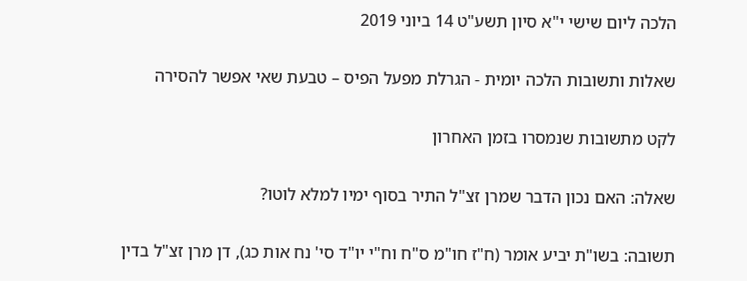הלכה ליום שישי י"א סיון תשע"ט 14 ביוני 2019

שאלות ותשובות הלכה יומית - הגרלת מפעל הפיס – טבעת שאי אפשר להסירה

לקט מתשובות שנמסרו בזמן האחרון

שאלה: האם נכון הדבר שמרן זצ"ל התיר בסוף ימיו למלא לוטו?

תשובה: בשו"ת יביע אומר (ח"ז חו"מ ס"ח וח"י יו"ד סי' נח אות כג), דן מרן זצ"ל בדין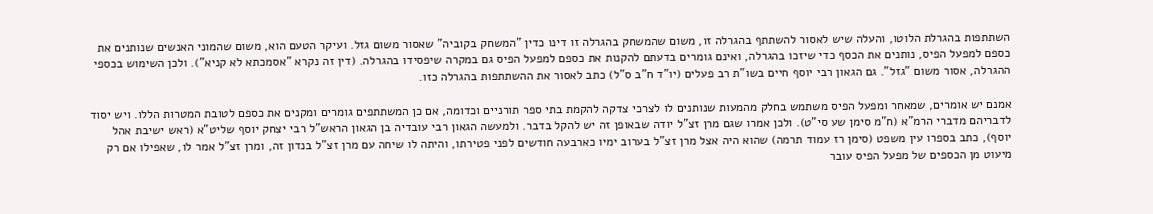השתתפות בהגרלת הלוטו, והעלה שיש לאסור להשתתף בהגרלה זו, משום שהמשחק בהגרלה זו דינו כדין "המשחק בקוביה" שאסור משום גזל. ועיקר הטעם הוא, משום שהמוני האנשים שנותנים את כספם למפעל הפיס, נותנים את הכסף כדי שיזכו בהגרלה, ואינם גומרים בדעתם להקנות את כספם למפעל הפיס גם במקרה שיפסידו בהגרלה. (דין זה נקרא "אסמכתא לא קניא"). ולכן השימוש בכספי ההגרלה, אסור משום "גזל". גם הגאון רבי יוסף חיים בשו"ת רב פעלים (יו"ד ח"ב ס"ל) כתב לאסור את ההשתתפות בהגרלה כזו.

אמנם יש אומרים, שמאחר ומפעל הפיס משתמש בחלק מהמעות שנותנים לו לצרכי צדקה להקמת בתי ספר תורניים וכדומה, אם כן המשתתפים גומרים ומקנים את כספם לטובת המטרות הללו. ויש יסוד לדבריהם מדברי הרמ"א (ח"מ סימן שע סי"ט). ולכן אמרו שגם מרן זצ"ל יודה שבאופן זה יש להקל בדבר. ולמעשה הגאון רבי עובדיה בן הגאון הראש"ל רבי יצחק יוסף שליט"א (ראש ישיבת אהל יוסף), כתב בספרו עין משפט (סימן רז עמוד תרמה) שהוא היה אצל מרן זצ"ל בערוב ימיו כארבעה חודשים לפני פטירתו, והיתה לו שיחה עם מרן זצ"ל בנדון זה, ומרן זצ"ל אמר לו, שאפילו אם רק מיעוט מן הכספים של מפעל הפיס עובר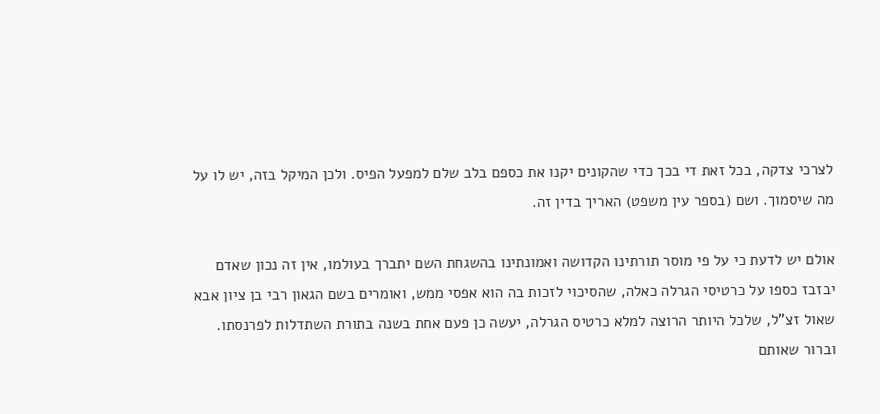לצרכי צדקה, בכל זאת די בכך כדי שהקונים יקנו את כספם בלב שלם למפעל הפיס. ולכן המיקל בזה, יש לו על מה שיסמוך. ושם (בספר עין משפט) האריך בדין זה.

אולם יש לדעת כי על פי מוסר תורתינו הקדושה ואמונתינו בהשגחת השם יתברך בעולמו, אין זה נכון שאדם יבזבז כספו על כרטיסי הגרלה כאלה, שהסיכוי לזכות בה הוא אפסי ממש, ואומרים בשם הגאון רבי בן ציון אבא שאול זצ"ל, שלכל היותר הרוצה למלא כרטיס הגרלה, יעשה כן פעם אחת בשנה בתורת השתדלות לפרנסתו. וברור שאותם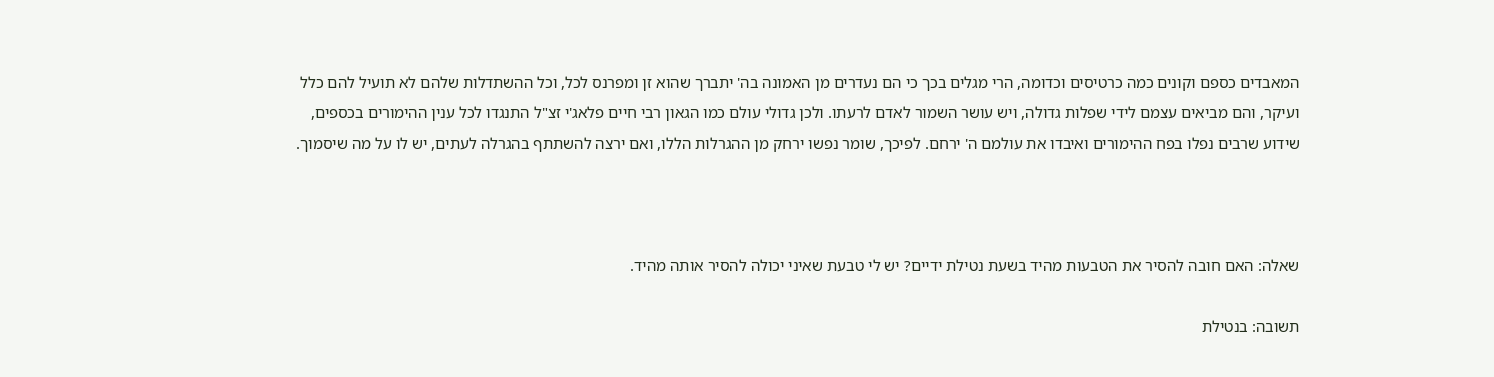המאבדים כספם וקונים כמה כרטיסים וכדומה, הרי מגלים בכך כי הם נעדרים מן האמונה בה' יתברך שהוא זן ומפרנס לכל, וכל ההשתדלות שלהם לא תועיל להם כלל ועיקר, והם מביאים עצמם לידי שפלות גדולה, ויש עושר השמור לאדם לרעתו. ולכן גדולי עולם כמו הגאון רבי חיים פלאג'י זצ"ל התנגדו לכל ענין ההימורים בכספים, שידוע שרבים נפלו בפח ההימורים ואיבדו את עולמם ה' ירחם. לפיכך, שומר נפשו ירחק מן ההגרלות הללו, ואם ירצה להשתתף בהגרלה לעתים, יש לו על מה שיסמוך.



שאלה: האם חובה להסיר את הטבעות מהיד בשעת נטילת ידיים? יש לי טבעת שאיני יכולה להסיר אותה מהיד.

תשובה: בנטילת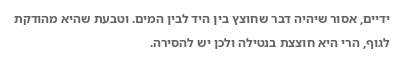ידיים, אסור שיהיה דבר שחוצץ בין היד לבין המים. וטבעת שהיא מהודקת לגוף, הרי היא חוצצת בנטילה ולכן יש להסירה.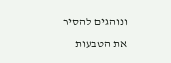ונוהגים להסיר את הטבעות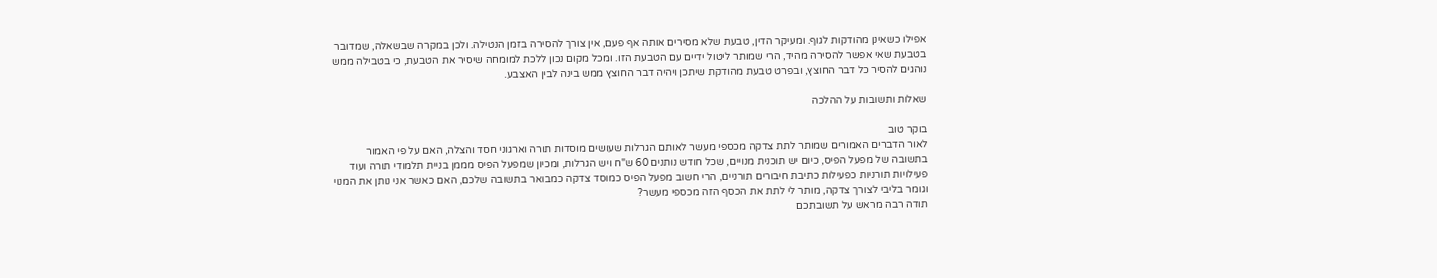אפילו כשאינן מהודקות לגוף. ומעיקר הדין, טבעת שלא מסירים אותה אף פעם, אין צורך להסירה בזמן הנטילה. ולכן במקרה שבשאלה, שמדובר בטבעת שאי אפשר להסירה מהיד, הרי שמותר ליטול ידיים עם הטבעת הזו. ומכל מקום נכון ללכת למומחה שיסיר את הטבעת, כי בטבילה ממש נוהגים להסיר כל דבר החוצץ, ובפרט טבעת מהודקת שיתכן ויהיה דבר החוצץ ממש בינה לבין האצבע.

שאלות ותשובות על ההלכה

בוקר טוב
לאור הדברים האמורים שמותר לתת צדקה מכספי מעשר לאותם הגרלות שעושים מוסדות תורה וארגוני חסד והצלה, האם על פי האמור בתשובה של מפעל הפיס, כיום יש תוכנית מנויים, שכל חודש נותנים 60 ש"ח ויש הגרלות, ומכיון שמפעל הפיס מממן בניית תלמודי תורה ועוד פעילויות תורניות כפעילות כתיבת חיבורים תורניים, הרי חשוב מפעל הפיס כמוסד צדקה כמבואר בתשובה שלכם, האם כאשר אני נותן את המנוי וגומר בליבי לצורך צדקה, מותר לי לתת את הכסף הזה מכספי מעשר?
תודה רבה מראש על תשובתכם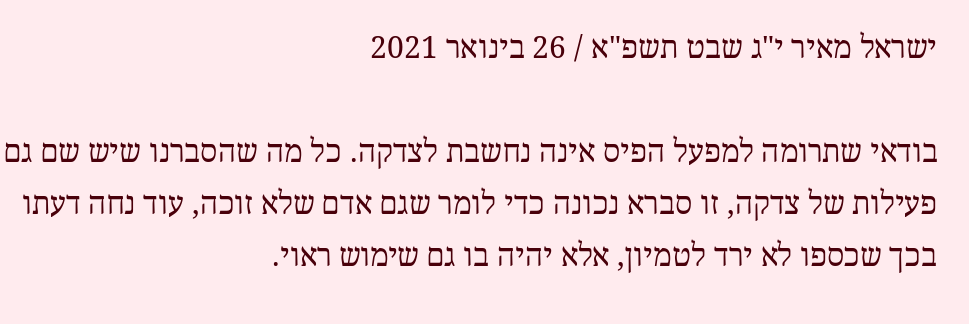ישראל מאיר י"ג שבט תשפ"א / 26 בינואר 2021

בודאי שתרומה למפעל הפיס אינה נחשבת לצדקה. כל מה שהסברנו שיש שם גם פעילות של צדקה, זו סברא נכונה כדי לומר שגם אדם שלא זוכה, עוד נחה דעתו בכך שכספו לא ירד לטמיון, אלא יהיה בו גם שימוש ראוי.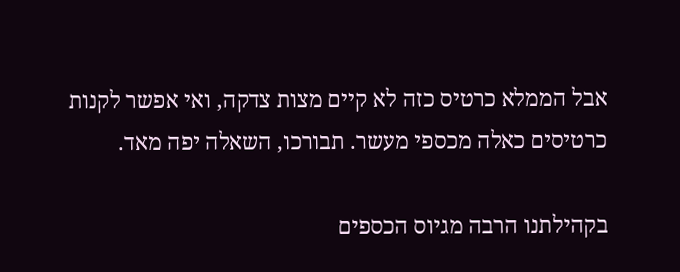אבל הממלא כרטיס כזה לא קיים מצות צדקה, ואי אפשר לקנות כרטיסים כאלה מכספי מעשר. תבורכו, השאלה יפה מאד.

בקהילתנו הרבה מגיוס הכספים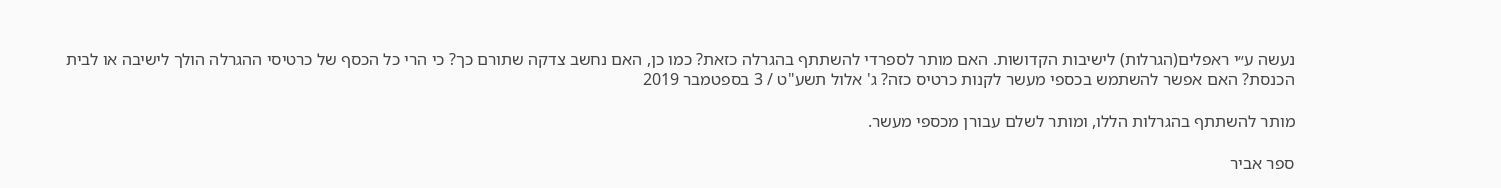נעשה ע״י ראפלים(הגרלות) לישיבות הקדושות. האם מותר לספרדי להשתתף בהגרלה כזאת? כמו כן, האם נחשב צדקה שתורם כך? כי הרי כל הכסף של כרטיסי ההגרלה הולך לישיבה או לבית הכנסת? האם אפשר להשתמש בכספי מעשר לקנות כרטיס כזה? ג' אלול תשע"ט / 3 בספטמבר 2019

מותר להשתתף בהגרלות הללו, ומותר לשלם עבורן מכספי מעשר.

ספר אביר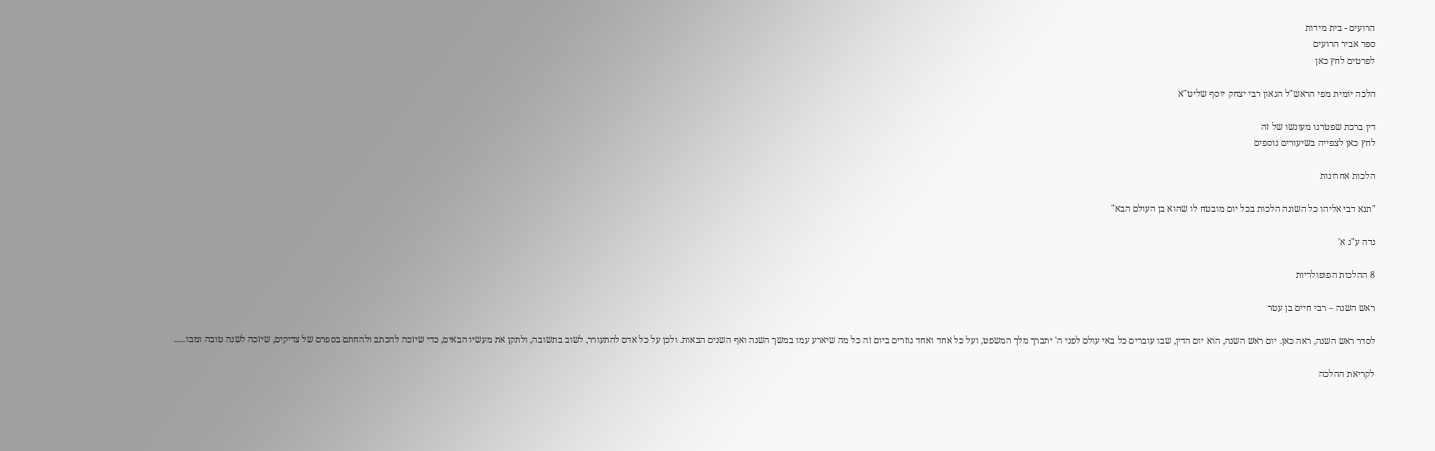הרועים - בית מידות
ספר אביר הרועים
לפרטים לחץ כאן

הלכה יומית מפי הראש"ל הגאון רבי יצחק יוסף שליט"א

דין ברכת שפטרנו מעונשו של זה
לחץ כאן לצפייה בשיעורים נוספים

הלכות אחרונות

"תנא דבי אליהו כל השונה הלכות בכל יום מובטח לו שהוא בן העולם הבא"

נדה ע"ג א'

8 ההלכות הפופולריות

ראש השנה – רבי חיים בן עטר

לסדר ראש השנה, ראה כאן. יום ראש השנה, הוא יום הדין, שבו עוברים כל באי עולם לפני ה' יתברך מלך המשפט, ועל כל אחד ואחד גוזרים ביום זה כל מה שיארע עמו במשך השנה ואף השנים הבאות. ולכן על כל אדם להתעורר, לשוב בתשובה, ולתקן את מעשיו הבאים, כדי שיזכה להכתב ולהחתם בספרם של צדיקים, שיזכה לשנה טובה ומבו......

לקריאת ההלכה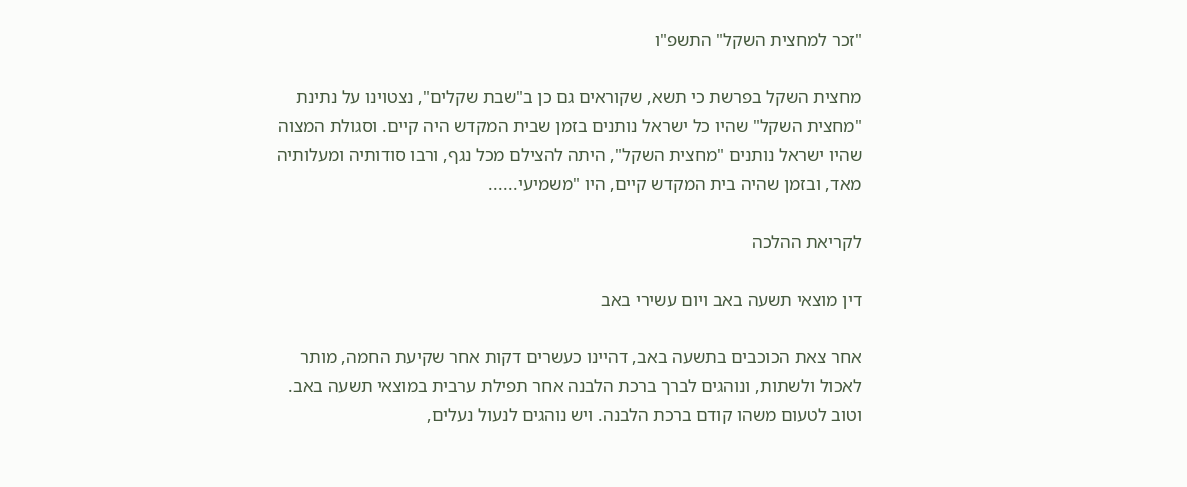"זכר למחצית השקל" התשפ"ו

מחצית השקל בפרשת כי תשא, שקוראים גם כן ב"שבת שקלים", נצטוינו על נתינת "מחצית השקל" שהיו כל ישראל נותנים בזמן שבית המקדש היה קיים. וסגולת המצוה שהיו ישראל נותנים "מחצית השקל", היתה להצילם מכל נגף, ורבו סודותיה ומעלותיה מאד, ובזמן שהיה בית המקדש קיים, היו "משמיעי......

לקריאת ההלכה

דין מוצאי תשעה באב ויום עשירי באב

אחר צאת הכוכבים בתשעה באב, דהיינו כעשרים דקות אחר שקיעת החמה, מותר לאכול ולשתות, ונוהגים לברך ברכת הלבנה אחר תפילת ערבית במוצאי תשעה באב. וטוב לטעום משהו קודם ברכת הלבנה. ויש נוהגים לנעול נעלים,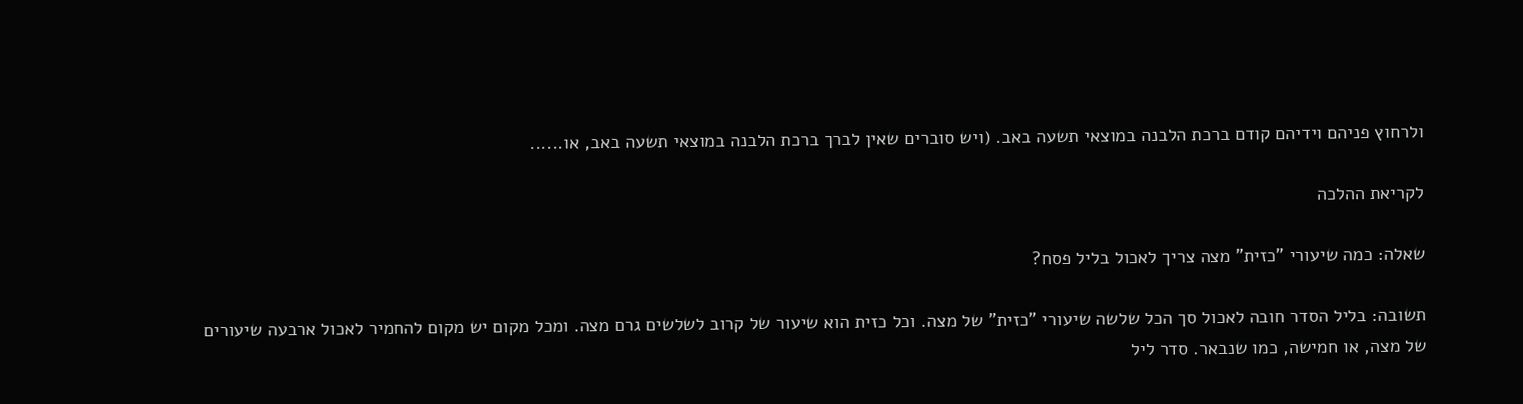ולרחוץ פניהם וידיהם קודם ברכת הלבנה במוצאי תשעה באב. (ויש סוברים שאין לברך ברכת הלבנה במוצאי תשעה באב, או......

לקריאת ההלכה

שאלה: כמה שיעורי "כזית" מצה צריך לאכול בליל פסח?

תשובה: בליל הסדר חובה לאכול סך הכל שלשה שיעורי "כזית" של מצה. וכל כזית הוא שיעור של קרוב לשלשים גרם מצה. ומכל מקום יש מקום להחמיר לאכול ארבעה שיעורים של מצה, או חמישה, כמו שנבאר. סדר ליל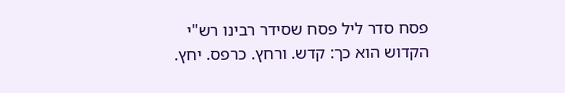פסח סדר ליל פסח שסידר רבינו רש"י הקדוש הוא כך: קדש. ורחץ. כרפס. יחץ.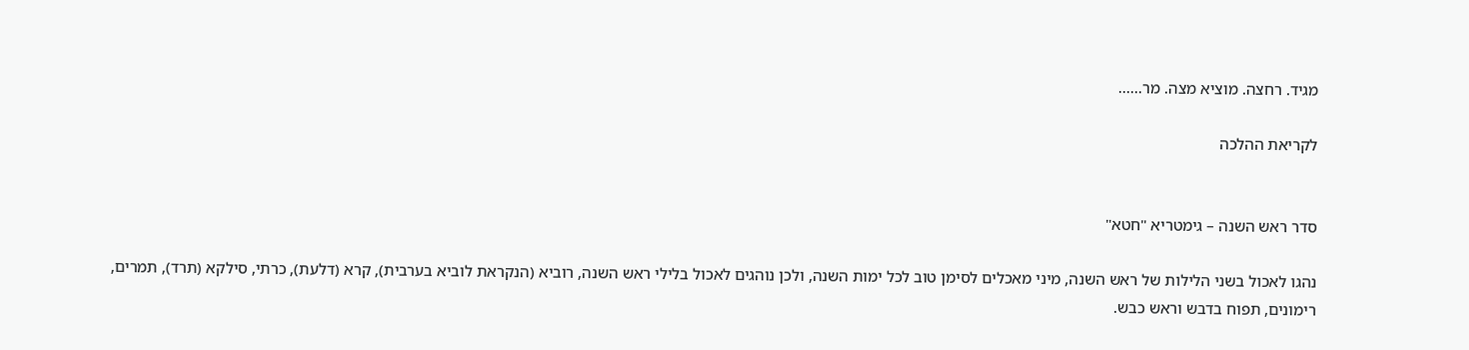מגיד. רחצה. מוציא מצה. מר......

לקריאת ההלכה


סדר ראש השנה – גימטריא "חטא"

נהגו לאכול בשני הלילות של ראש השנה, מיני מאכלים לסימן טוב לכל ימות השנה, ולכן נוהגים לאכול בלילי ראש השנה, רוביא (הנקראת לוביא בערבית), קרא (דלעת), כרתי, סילקא (תרד), תמרים, רימונים, תפוח בדבש וראש כבש.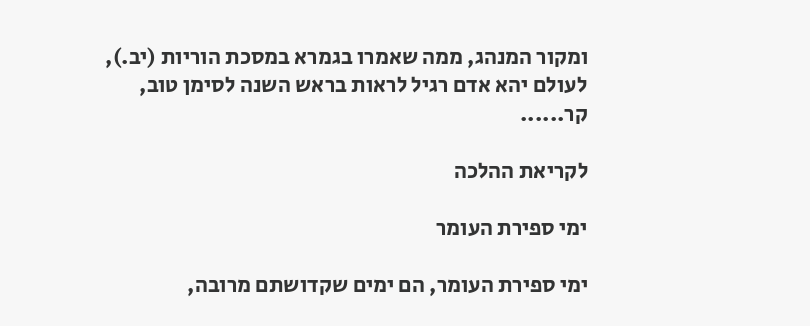ומקור המנהג, ממה שאמרו בגמרא במסכת הוריות (יב.), לעולם יהא אדם רגיל לראות בראש השנה לסימן טוב, קר......

לקריאת ההלכה

ימי ספירת העומר

ימי ספירת העומר, הם ימים שקדושתם מרובה,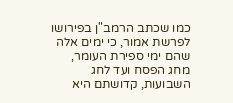כמו שכתב הרמב"ן בפירושו לפרשת אמור, כי ימים אלה שהם ימי ספירת העומר, מחג הפסח ועד לחג השבועות, קדושתם היא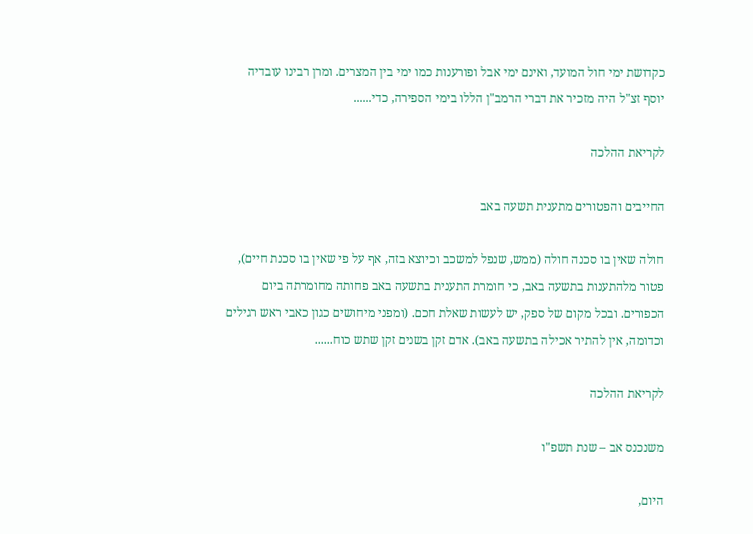כקדושת ימי חול המועד, ואינם ימי אבל ופורענות כמו ימי בין המצרים. ומרן רבינו עובדיה יוסף זצ"ל היה מזכיר את דברי הרמב"ן הללו בימי הספירה, כדי......

לקריאת ההלכה

החייבים והפטורים מתענית תשעה באב

חולה שאין בו סכנה חולה (ממש, שנפל למשכב וכיוצא בזה, אף על פי שאין בו סכנת חיים), פטור מלהתענות בתשעה באב, כי חומרת התענית בתשעה באב פחותה מחומרתה ביום הכפורים. ובכל מקום של ספק, יש לעשות שאלת חכם. (ומפני מיחושים כגון כאבי ראש רגילים וכדומה, אין להתיר אכילה בתשעה באב). אדם זקן בשנים זקן שתש כוח......

לקריאת ההלכה

משנכנס אב – שנת תשפ"ו

היום,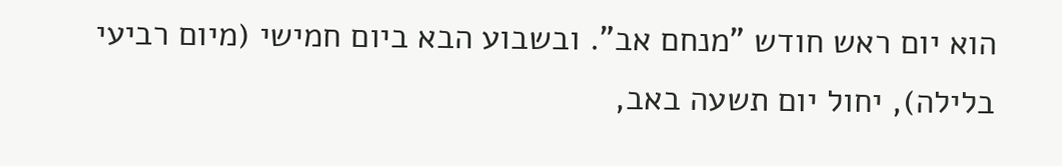הוא יום ראש חודש "מנחם אב". ובשבוע הבא ביום חמישי (מיום רביעי בלילה), יחול יום תשעה באב,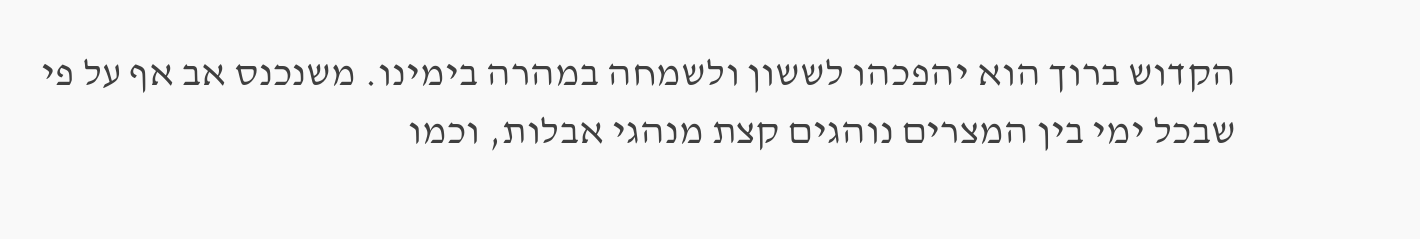הקדוש ברוך הוא יהפכהו לששון ולשמחה במהרה בימינו. משנכנס אב אף על פי שבכל ימי בין המצרים נוהגים קצת מנהגי אבלות, וכמו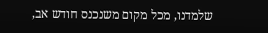שלמדנו, מכל מקום משנכנס חודש אב,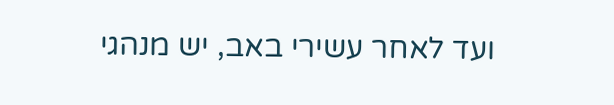ועד לאחר עשירי באב, יש מנהגי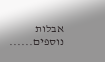אבלות נוספים......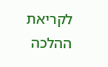לקריאת ההלכה